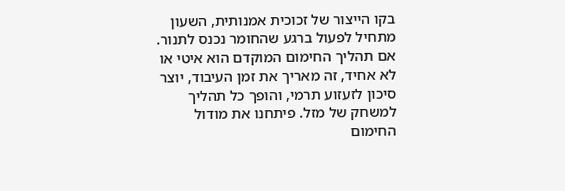בקו הייצור של זכוכית אמנותית, השעון מתחיל לפעול ברגע שהחומר נכנס לתנור. אם תהליך החימום המוקדם הוא איטי או לא אחיד, זה מאריך את זמן העיבוד, יוצר סיכון לזעזוע תרמי, והופך כל תהליך למשחק של מזל. פיתחנו את מודול החימום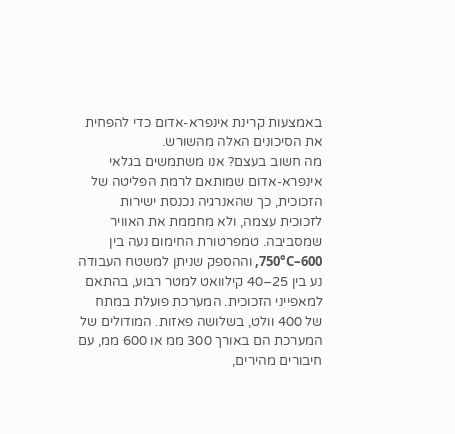באמצעות קרינת אינפרא-אדום כדי להפחית את הסיכונים האלה מהשורש.
מה חשוב בעצם? אנו משתמשים בגלאי אינפרא-אדום שמותאם לרמת הפליטה של הזכוכית, כך שהאנרגיה נכנסת ישירות לזכוכית עצמה, ולא מחממת את האוויר שמסביבה. טמפרטורת החימום נעה בין 600–750°C, וההספק שניתן למשטח העבודה נע בין 25–40 קילוואט למטר רבוע, בהתאם למאפייני הזכוכית. המערכת פועלת במתח של 400 וולט, בשלושה פאזות. המודולים של המערכת הם באורך 300 ממ או 600 ממ, עם חיבורים מהירים,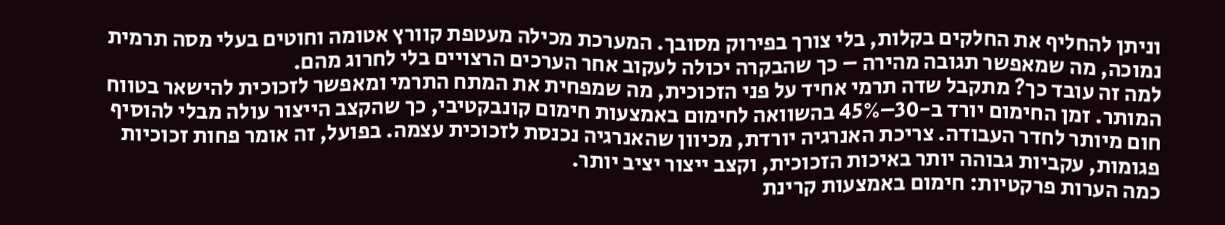וניתן להחליף את החלקים בקלות, בלי צורך בפירוק מסובך. המערכת מכילה מעטפת קוורץ אטומה וחוטים בעלי מסה תרמית נמוכה, מה שמאפשר תגובה מהירה – כך שהבקרה יכולה לעקוב אחר הערכים הרצויים בלי לחרוג מהם.
למה זה עובד כך? מתקבל שדה תרמי אחיד על פני הזכוכית, מה שמפחית את המתח התרמי ומאפשר לזכוכית להישאר בטווח המותר. זמן החימום יורד ב-30–45% בהשוואה לחימום באמצעות חימום קונבקטיבי, כך שהקצב הייצור עולה מבלי להוסיף חום מיותר לחדר העבודה. צריכת האנרגיה יורדת, מכיוון שהאנרגיה נכנסת לזכוכית עצמה. בפועל, זה אומר פחות זכוכיות פגומות, עקביות גבוהה יותר באיכות הזכוכית, וקצב ייצור יציב יותר.
כמה הערות פרקטיות: חימום באמצעות קרינת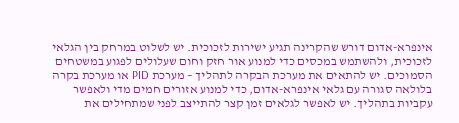אינפרא-אדום דורש שהקרינה תגיע ישירות לזכוכית. יש לשלוט במרחק בין הגלאי לזכוכית, ולהשתמש במכסים כדי למנוע אור חזק וחום שעלולים לפגוע במשטחים הסמוכים. יש להתאים את מערכת הבקרה לתהליך – מערכת PID או מערכת בקרה בלולאה סגורה עם גלאי אינפרא-אדום, כדי למנוע אזורים חמים מדי ולאפשר עקביות בתהליך. יש לאפשר לגלאים זמן קצר להתייצב לפני שמתחילים את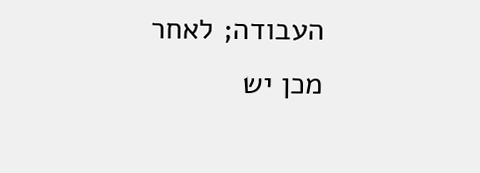העבודה; לאחר מכן יש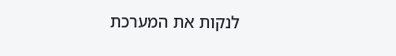לנקות את המערכת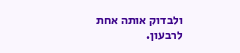ולבדוק אותה אחת לרבעון.